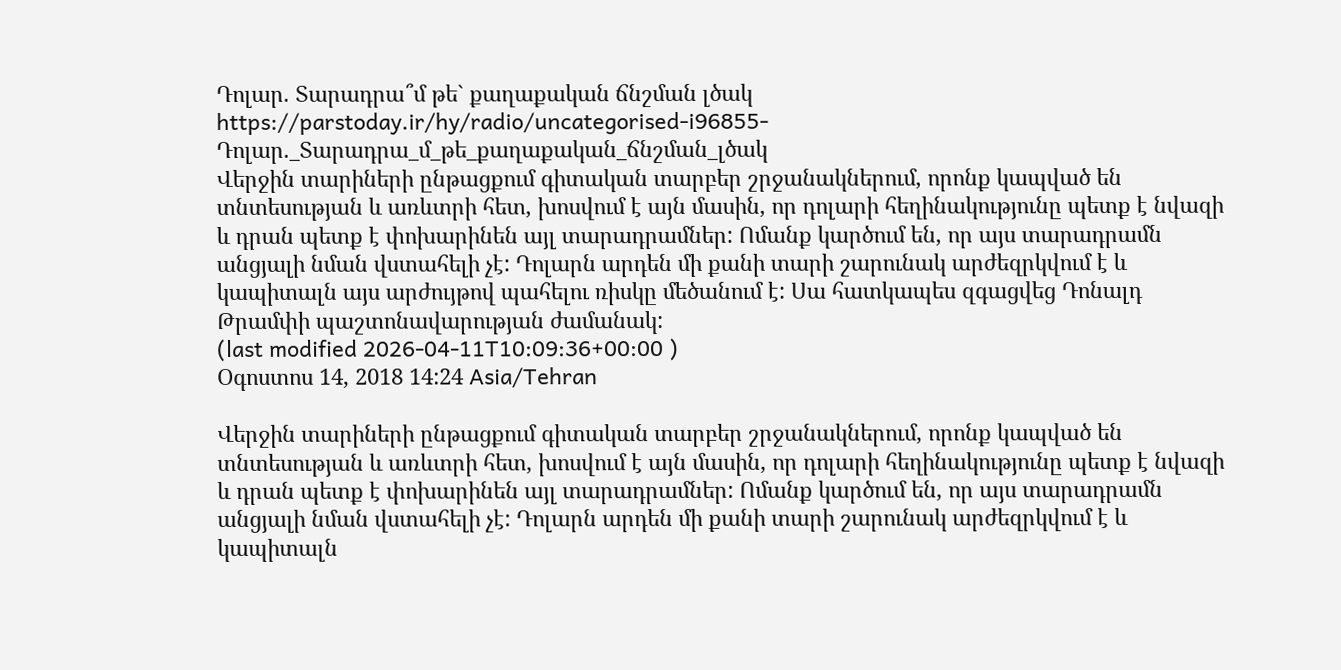Դոլար. Տարադրա՞մ թե` քաղաքական ճնշման լծակ
https://parstoday.ir/hy/radio/uncategorised-i96855-Դոլար._Տարադրա_մ_թե_քաղաքական_ճնշման_լծակ
Վերջին տարիների ընթացքում գիտական տարբեր շրջանակներում, որոնք կապված են տնտեսության և առևտրի հետ, խոսվում է այն մասին, որ դոլարի հեղինակությունը պետք է նվազի և դրան պետք է փոխարինեն այլ տարադրամներ: Ոմանք կարծում են, որ այս տարադրամն  անցյալի նման վստահելի չէ: Դոլարն արդեն մի քանի տարի շարունակ արժեզրկվում է և կապիտալն այս արժույթով պահելու ռիսկը մեծանում է: Սա հատկապես զգացվեց Դոնալդ Թրամփի պաշտոնավարության ժամանակ:
(last modified 2026-04-11T10:09:36+00:00 )
Օգոստոս 14, 2018 14:24 Asia/Tehran

Վերջին տարիների ընթացքում գիտական տարբեր շրջանակներում, որոնք կապված են տնտեսության և առևտրի հետ, խոսվում է այն մասին, որ դոլարի հեղինակությունը պետք է նվազի և դրան պետք է փոխարինեն այլ տարադրամներ: Ոմանք կարծում են, որ այս տարադրամն  անցյալի նման վստահելի չէ: Դոլարն արդեն մի քանի տարի շարունակ արժեզրկվում է և կապիտալն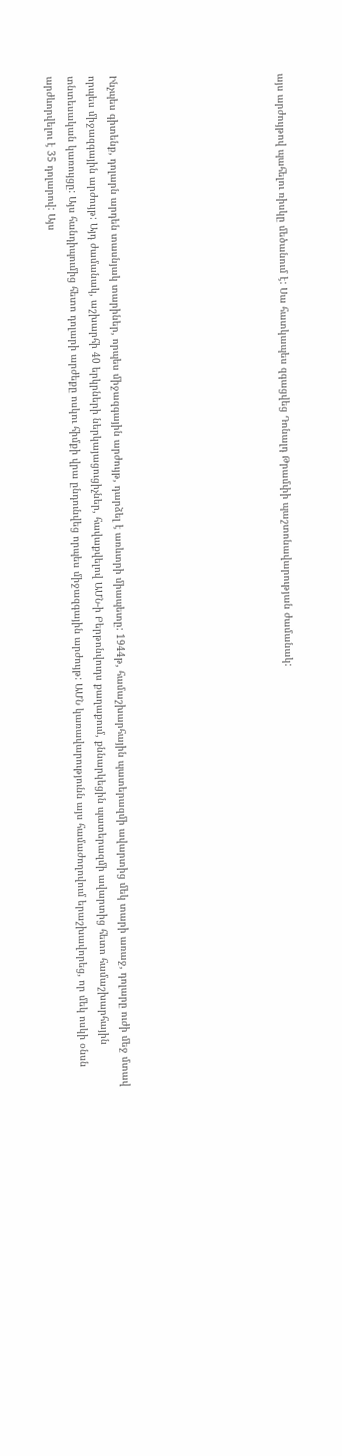այս արժույթով պահելու ռիսկը մեծանում է: Սա հատկապես զգացվեց Դոնալդ Թրամփի պաշտոնավարության ժամանակ:







Ինչպես գիտենք, դոլարն արդեն տասնյակ տարիներ, որպես միջազգային արժույթ, դարձել է առևտրի միապետը: 1944թ, համաշխարհային պատերազմի ավարտից մեկ տարի առաջ, դոլարը ուժի մեջ մտավ որպես միջազգային արժույթ: Այդ ժամանակ, աշխարհի 40 երկրների ներկայացուցիչներ, հավաքվելով ԱՄՆ-ի Բերթոնվուդս քաղաքում, քննարկեցին պատերազմի ավարտից հետո համաշխարհային տնտեսական կառույցը: Այս հանդիպումից հետո դոլարի արժեքը ոսկու հիմքի վրա ընդունվեց որպես միջազգային արժույթ: ԱՄՆ կառավարությունն այս համաժողովում երաշխավորեց, որ մեկ ոսկի օնսն արժևորվելու է 35 դոլարով: Այս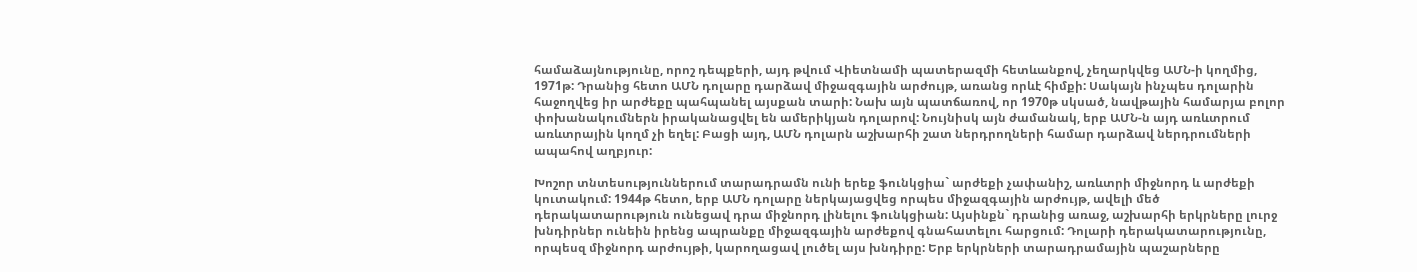համաձայնությունը, որոշ դեպքերի, այդ թվում Վիետնամի պատերազմի հետևանքով, չեղարկվեց ԱՄՆ-ի կողմից, 1971թ: Դրանից հետո ԱՄՆ դոլարը դարձավ միջազգային արժույթ, առանց որևէ հիմքի: Սակայն ինչպես դոլարին հաջողվեց իր արժեքը պահպանել այսքան տարի: Նախ այն պատճառով, որ 1970թ սկսած, նավթային համարյա բոլոր փոխանակումներն իրականացվել են ամերիկյան դոլարով: Նույնիսկ այն ժամանակ, երբ ԱՄՆ-ն այդ առևտրում առևտրային կողմ չի եղել: Բացի այդ, ԱՄՆ դոլարն աշխարհի շատ ներդրողների համար դարձավ ներդրումների ապահով աղբյուր:

Խոշոր տնտեսություններում տարադրամն ունի երեք ֆունկցիա` արժեքի չափանիշ, առևտրի միջնորդ և արժեքի կուտակում: 1944թ հետո, երբ ԱՄՆ դոլարը ներկայացվեց որպես միջազգային արժույթ, ավելի մեծ դերակատարություն ունեցավ դրա միջնորդ լինելու ֆունկցիան: Այսինքն` դրանից առաջ, աշխարհի երկրները լուրջ խնդիրներ ունեին իրենց ապրանքը միջազգային արժեքով գնահատելու հարցում: Դոլարի դերակատարությունը, որպեսզ միջնորդ արժույթի, կարողացավ լուծել այս խնդիրը: Երբ երկրների տարադրամային պաշարները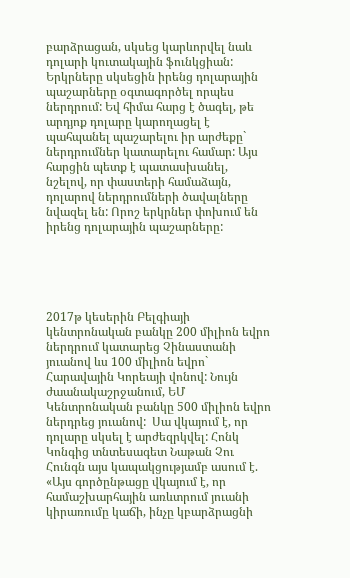բարձրացան, սկսեց կարևորվել նաև դոլարի կուտակային ֆունկցիան: Երկրները սկսեցին իրենց դոլարային պաշարները օգտագործել որպես ներդրում: Եվ հիմա հարց է ծագել, թե արդյոք դոլարը կարողացել է պահպանել պաշարելու իր արժեքը` ներդրումներ կատարելու համար: Այս հարցին պետք է պատասխանել, նշելով, որ փաստերի համաձայն, դոլարով ներդրումների ծավալները նվազել են: Որոշ երկրներ փոխում են իրենց դոլարային պաշարները:





2017թ կեսերին Բելգիայի կենտրոնական բանկը 200 միլիոն եվրո ներդրում կատարեց Չինաստանի յուանով ևս 100 միլիոն եվրո` Հարավային Կորեայի վոնով: Նույն ժաանակաշրջանում, ԵՄ Կենտրոնական բանկը 500 միլիոն եվրո ներդրեց յուանով:  Սա վկայում է, որ դոլարը սկսել է արժեզրկվել: Հոնկ Կոնգից տնտեսագետ Նաթան Չու Հունգն այս կապակցությամբ ասում է. «Այս գործընթացը վկայում է, որ համաշխարհային առևտրում յուանի կիրառումը կաճի, ինչը կբարձրացնի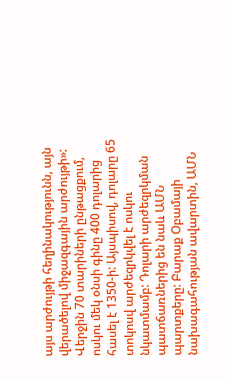այս արժույթի հեղինակությունն, այն վերածելով միջազգային արժույթի»: Վերջին 70 տարիների ընթացքում, ոսկու մեկ օնսի գինը 400 դոլարից հասել է 1350-ի: Այսպիսով, դոլարը 65 տոկոսվ արժեզրկվել է ոսկու նկատմամբ: Դոլարի արժեզրկման պատճառներից են նաև ԱՄՆ պարտքերը: Բարաք Օբամայի նախագահության ավարտին, ԱՄՆ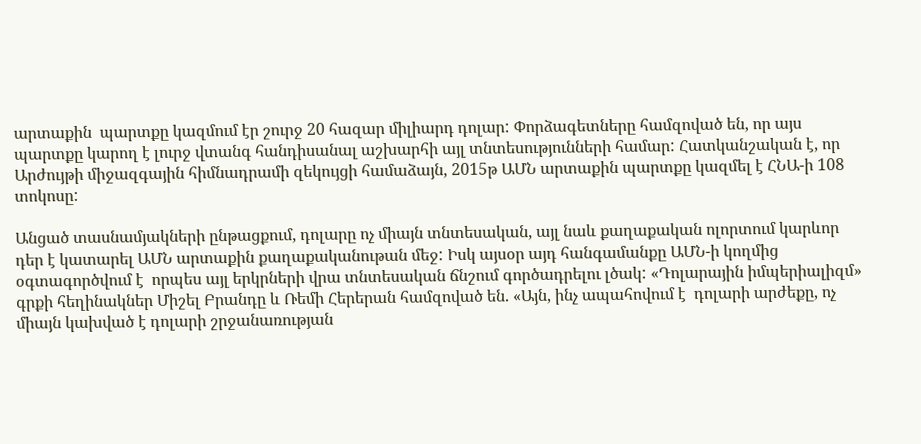արտաքին  պարտքը կազմում էր շուրջ 20 հազար միլիարդ դոլար: Փորձագետները համզոված են, որ այս պարտքը կարող է լուրջ վտանգ հանդիսանալ աշխարհի այլ տնտեսությունների համար: Հատկանշական է, որ Արժույթի միջազգային հիմնադրամի զեկույցի համաձայն, 2015թ ԱՄՆ արտաքին պարտքը կազմել է ՀՆԱ-ի 108 տոկոսը:

Անցած տասնամյակների ընթացքում, դոլարը ոչ միայն տնտեսական, այլ նաև քաղաքական ոլորտում կարևոր դեր է կատարել ԱՄՆ արտաքին քաղաքականութան մեջ: Իսկ այսօր այդ հանգամանքը ԱՄՆ-ի կողմից օգտագործվում է  որպես այլ երկրների վրա տնտեսական ճնշում գործադրելու լծակ: «Դոլարային իմպերիալիզմ» գրքի հեղինակներ Միշել Բրանդը և Ռեմի Հերերան համզոված են. «Այն, ինչ ապահովում է  դոլարի արժեքը, ոչ միայն կախված է դոլարի շրջանառության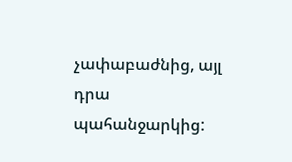չափաբաժնից, այլ դրա պահանջարկից: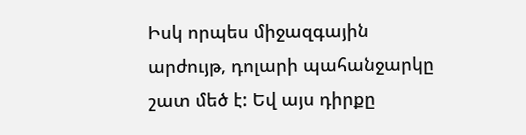Իսկ որպես միջազգային արժույթ, դոլարի պահանջարկը շատ մեծ է: Եվ այս դիրքը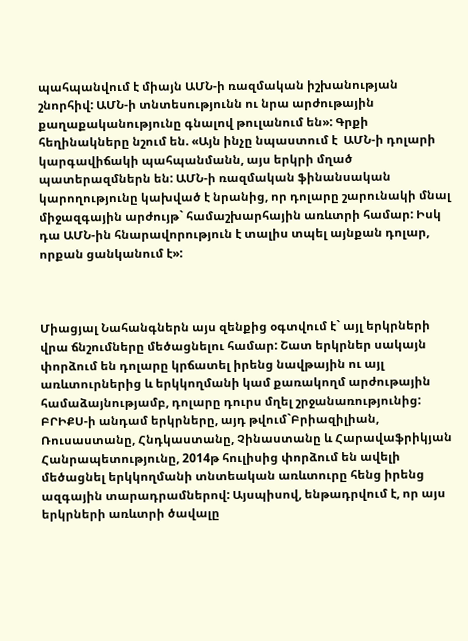պահպանվում է միայն ԱՄՆ-ի ռազմական իշխանության շնորհիվ: ԱՄՆ-ի տնտեսությունն ու նրա արժութային քաղաքականությունը գնալով թուլանում են»: Գրքի հեղինակները նշում են. «Այն ինչը նպաստում է  ԱՄՆ-ի դոլարի կարգավիճակի պահպանմանն, այս երկրի մղած պատերազմներն են: ԱՄՆ-ի ռազմական ֆինանսական կարողությունը կախված է նրանից, որ դոլարը շարունակի մնալ միջազգային արժույթ` համաշխարհային առևտրի համար: Իսկ դա ԱՄՆ-ին հնարավորություն է տալիս տպել այնքան դոլար, որքան ցանկանում է»:



Միացյալ Նահանգներն այս զենքից օգտվում է` այլ երկրների վրա ճնշումները մեծացնելու համար: Շատ երկրներ սակայն փորձում են դոլարը կրճատել իրենց նավթային ու այլ առևտուրներից և երկկողմանի կամ քառակողմ արժութային համաձայնությամբ, դոլարը դուրս մղել շրջանառությունից:   ԲՐԻՔՍ-ի անդամ երկրները, այդ թվում`Բրիազիլիան, Ռուսաստանը, Հնդկաստանը, Չինաստանը և Հարավաֆրիկյան Հանրապետությունը, 2014թ հուլիսից փորձում են ավելի մեծացնել երկկողմանի տնտեական առևտուրը հենց իրենց ազգային տարադրամներով: Այսպիսով, ենթադրվում է, որ այս երկրների առևտրի ծավալը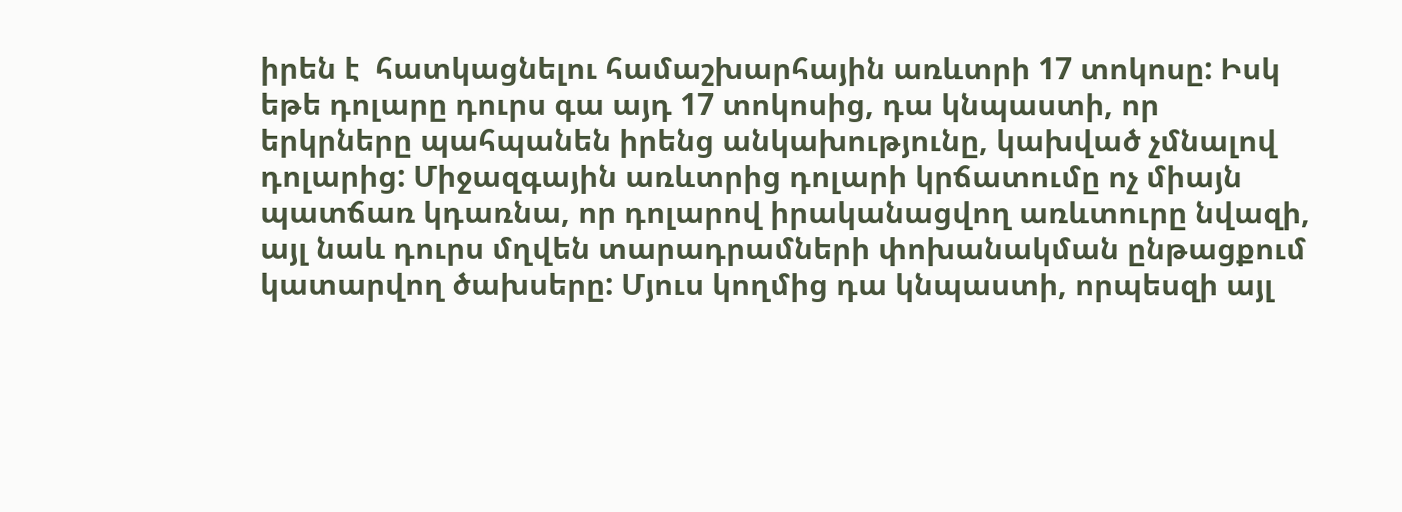իրեն է  հատկացնելու համաշխարհային առևտրի 17 տոկոսը: Իսկ եթե դոլարը դուրս գա այդ 17 տոկոսից, դա կնպաստի, որ երկրները պահպանեն իրենց անկախությունը, կախված չմնալով դոլարից: Միջազգային առևտրից դոլարի կրճատումը ոչ միայն պատճառ կդառնա, որ դոլարով իրականացվող առևտուրը նվազի, այլ նաև դուրս մղվեն տարադրամների փոխանակման ընթացքում կատարվող ծախսերը: Մյուս կողմից դա կնպաստի, որպեսզի այլ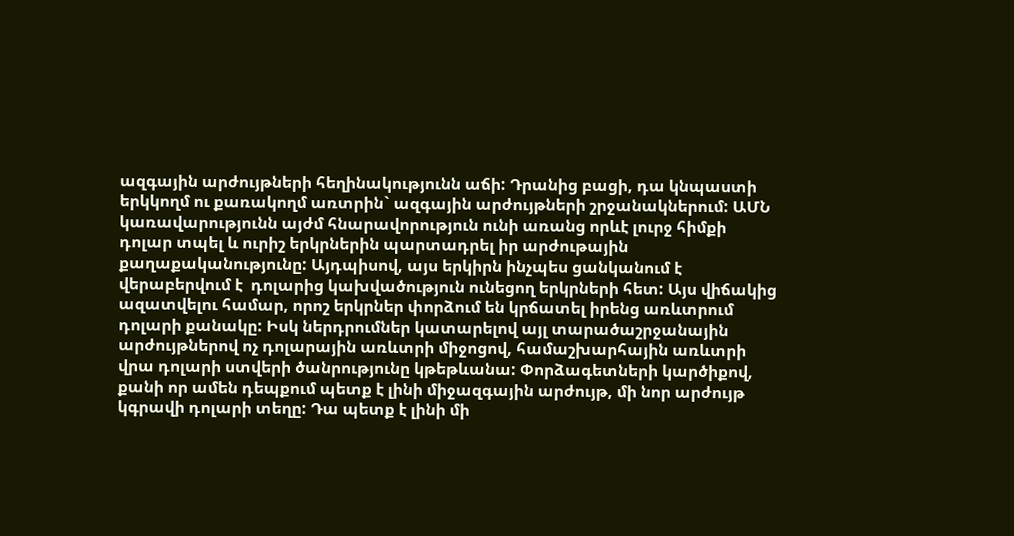ազգային արժույթների հեղինակությունն աճի: Դրանից բացի, դա կնպաստի երկկողմ ու քառակողմ առտրին` ազգային արժույթների շրջանակներում: ԱՄՆ կառավարությունն այժմ հնարավորություն ունի առանց որևէ լուրջ հիմքի դոլար տպել և ուրիշ երկրներին պարտադրել իր արժութային քաղաքականությունը: Այդպիսով, այս երկիրն ինչպես ցանկանում է վերաբերվում է  դոլարից կախվածություն ունեցող երկրների հետ: Այս վիճակից ազատվելու համար, որոշ երկրներ փորձում են կրճատել իրենց առևտրում դոլարի քանակը: Իսկ ներդրումներ կատարելով այլ տարածաշրջանային արժույթներով ոչ դոլարային առևտրի միջոցով, համաշխարհային առևտրի վրա դոլարի ստվերի ծանրությունը կթեթևանա: Փորձագետների կարծիքով, քանի որ ամեն դեպքում պետք է լինի միջազգային արժույթ, մի նոր արժույթ կգրավի դոլարի տեղը: Դա պետք է լինի մի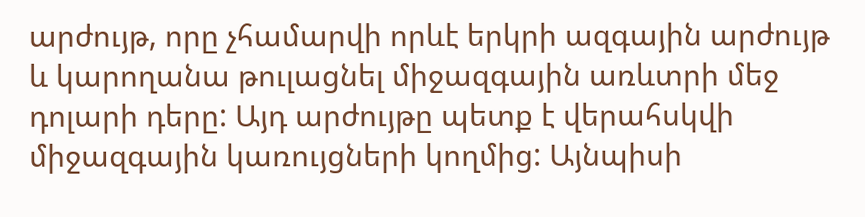արժույթ, որը չհամարվի որևէ երկրի ազգային արժույթ և կարողանա թուլացնել միջազգային առևտրի մեջ դոլարի դերը: Այդ արժույթը պետք է վերահսկվի միջազգային կառույցների կողմից: Այնպիսի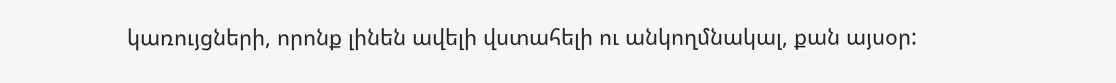կառույցների, որոնք լինեն ավելի վստահելի ու անկողմնակալ, քան այսօր: